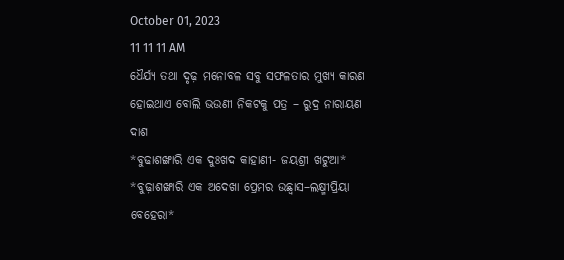October 01, 2023
11 11 11 AM
ଧୈର୍ଯ୍ୟ ତଥା ଦୃଢ଼ ମନୋବଳ ସବୁ ସଫଳତାର ମୁଖ୍ୟ କାରଣ ହୋଇଥାଏ ବୋଲି ଭଉଣୀ ନିକଟକୁ ପତ୍ର – ରୁଦ୍ର ନାରାୟଣ ଦାଶ
*ବୁଢାଶଙ୍ଖାରି ଏକ ଦୁଃଖଦ କାହାଣୀ- ଜୟଶ୍ରୀ ଖଟୁଆ*
*ବୁଢ଼ାଶଙ୍ଖାରି ଏକ ଅଦେଖା ପ୍ରେମର ଉଛ୍ୱାସ–ଲକ୍ଷ୍ମୀପ୍ରିୟା ବେହେରା*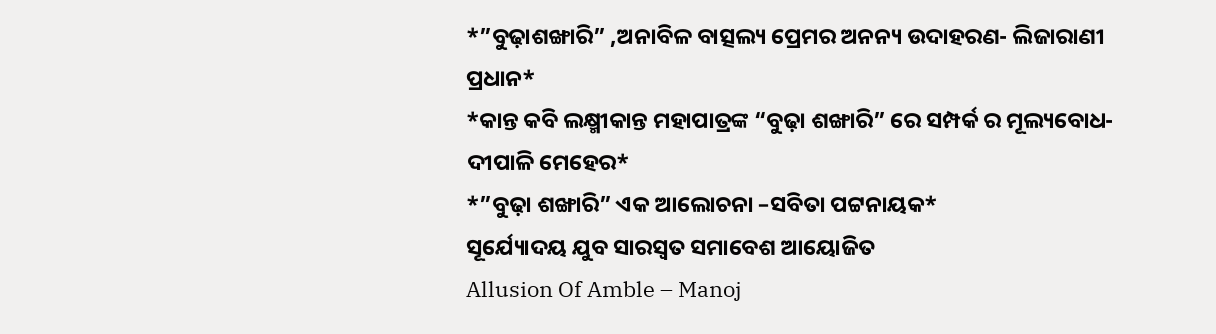*”ବୁଢ଼ାଶଙ୍ଖାରି” ,ଅନାବିଳ ବାତ୍ସଲ୍ୟ ପ୍ରେମର ଅନନ୍ୟ ଉଦାହରଣ- ଲିଜାରାଣୀ ପ୍ରଧାନ*
*କାନ୍ତ କବି ଲକ୍ଷ୍ମୀକାନ୍ତ ମହାପାତ୍ରଙ୍କ “ବୁଢ଼ା ଶଙ୍ଖାରି” ରେ ସମ୍ପର୍କ ର ମୂଲ୍ୟବୋଧ-ଦୀପାଳି ମେହେର*
*”ବୁଢ଼ା ଶଙ୍ଖାରି” ଏକ ଆଲୋଚନା –ସବିତା ପଟ୍ଟନାୟକ*
ସୂର୍ଯ୍ୟୋଦୟ ଯୁବ ସାରସ୍ଵତ ସମାବେଶ ଆୟୋଜିତ
Allusion Of Amble – Manoj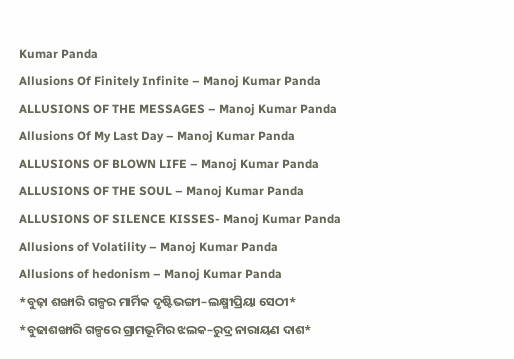Kumar Panda
Allusions Of Finitely Infinite – Manoj Kumar Panda
ALLUSIONS OF THE MESSAGES – Manoj Kumar Panda
Allusions Of My Last Day – Manoj Kumar Panda
ALLUSIONS OF BLOWN LIFE – Manoj Kumar Panda
ALLUSIONS OF THE SOUL – Manoj Kumar Panda
ALLUSIONS OF SILENCE KISSES- Manoj Kumar Panda
Allusions of Volatility – Manoj Kumar Panda
Allusions of hedonism – Manoj Kumar Panda
*ବୁଢ଼ା ଶଙ୍ଖାରି ଗଳ୍ପର ମାର୍ମିକ ଦୃଷ୍ଟିଭଙ୍ଗୀ–ଲକ୍ଷ୍ମୀପ୍ରିୟା ସେଠୀ*
*ବୁଢାଶଙ୍ଖାରି ଗଳ୍ପରେ ଗ୍ରାମଭୂମିର ଝଲକ–ରୁଦ୍ର ନାରାୟଣ ଦାଶ*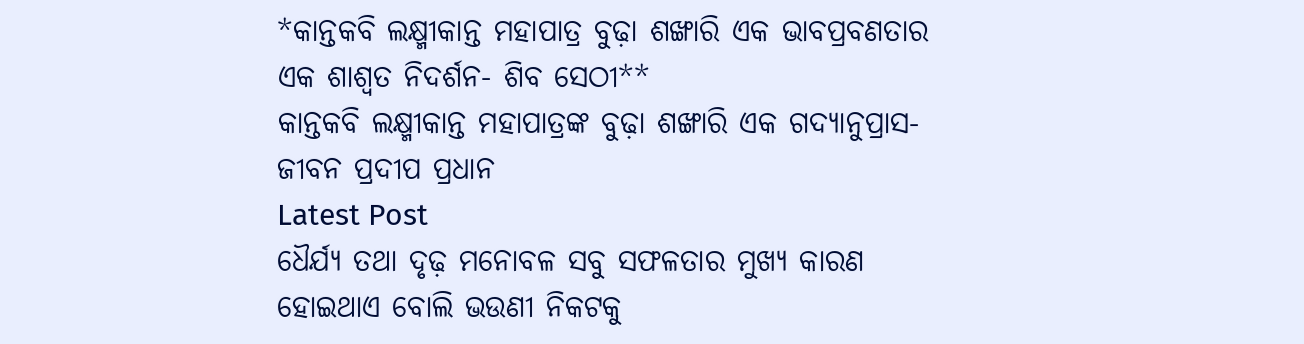*କାନ୍ତକବି ଲକ୍ଷ୍ମୀକାନ୍ତ ମହାପାତ୍ର ବୁଢ଼ା ଶଙ୍ଖାରି ଏକ ଭାବପ୍ରବଣତାର ଏକ ଶାଶ୍ଵତ ନିଦର୍ଶନ- ଶିବ ସେଠୀ**
କାନ୍ତକବି ଲକ୍ଷ୍ମୀକାନ୍ତ ମହାପାତ୍ରଙ୍କ ବୁଢ଼ା ଶଙ୍ଖାରି ଏକ ଗଦ୍ୟାନୁପ୍ରାସ- ଜୀବନ ପ୍ରଦୀପ ପ୍ରଧାନ
Latest Post
ଧୈର୍ଯ୍ୟ ତଥା ଦୃଢ଼ ମନୋବଳ ସବୁ ସଫଳତାର ମୁଖ୍ୟ କାରଣ ହୋଇଥାଏ ବୋଲି ଭଉଣୀ ନିକଟକୁ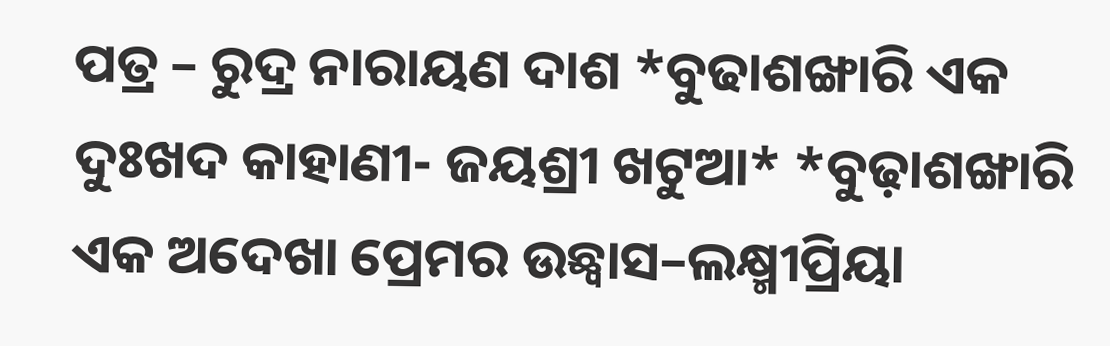ପତ୍ର – ରୁଦ୍ର ନାରାୟଣ ଦାଶ *ବୁଢାଶଙ୍ଖାରି ଏକ ଦୁଃଖଦ କାହାଣୀ- ଜୟଶ୍ରୀ ଖଟୁଆ* *ବୁଢ଼ାଶଙ୍ଖାରି ଏକ ଅଦେଖା ପ୍ରେମର ଉଛ୍ୱାସ–ଲକ୍ଷ୍ମୀପ୍ରିୟା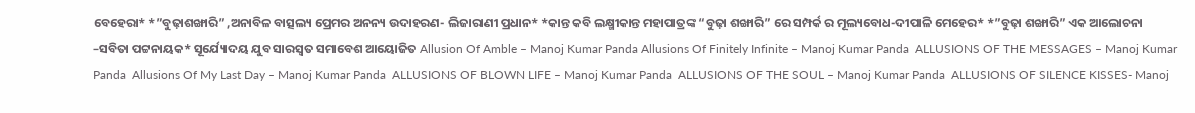ବେହେରା* *”ବୁଢ଼ାଶଙ୍ଖାରି” ,ଅନାବିଳ ବାତ୍ସଲ୍ୟ ପ୍ରେମର ଅନନ୍ୟ ଉଦାହରଣ- ଲିଜାରାଣୀ ପ୍ରଧାନ* *କାନ୍ତ କବି ଲକ୍ଷ୍ମୀକାନ୍ତ ମହାପାତ୍ରଙ୍କ “ବୁଢ଼ା ଶଙ୍ଖାରି” ରେ ସମ୍ପର୍କ ର ମୂଲ୍ୟବୋଧ-ଦୀପାଳି ମେହେର* *”ବୁଢ଼ା ଶଙ୍ଖାରି” ଏକ ଆଲୋଚନା –ସବିତା ପଟ୍ଟନାୟକ* ସୂର୍ଯ୍ୟୋଦୟ ଯୁବ ସାରସ୍ଵତ ସମାବେଶ ଆୟୋଜିତ Allusion Of Amble – Manoj Kumar Panda Allusions Of Finitely Infinite – Manoj Kumar Panda  ALLUSIONS OF THE MESSAGES – Manoj Kumar Panda  Allusions Of My Last Day – Manoj Kumar Panda  ALLUSIONS OF BLOWN LIFE – Manoj Kumar Panda  ALLUSIONS OF THE SOUL – Manoj Kumar Panda  ALLUSIONS OF SILENCE KISSES- Manoj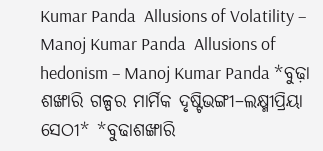Kumar Panda  Allusions of Volatility – Manoj Kumar Panda  Allusions of hedonism – Manoj Kumar Panda *ବୁଢ଼ା ଶଙ୍ଖାରି ଗଳ୍ପର ମାର୍ମିକ ଦୃଷ୍ଟିଭଙ୍ଗୀ–ଲକ୍ଷ୍ମୀପ୍ରିୟା ସେଠୀ* *ବୁଢାଶଙ୍ଖାରି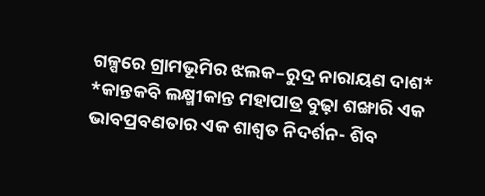ଗଳ୍ପରେ ଗ୍ରାମଭୂମିର ଝଲକ–ରୁଦ୍ର ନାରାୟଣ ଦାଶ* *କାନ୍ତକବି ଲକ୍ଷ୍ମୀକାନ୍ତ ମହାପାତ୍ର ବୁଢ଼ା ଶଙ୍ଖାରି ଏକ ଭାବପ୍ରବଣତାର ଏକ ଶାଶ୍ଵତ ନିଦର୍ଶନ- ଶିବ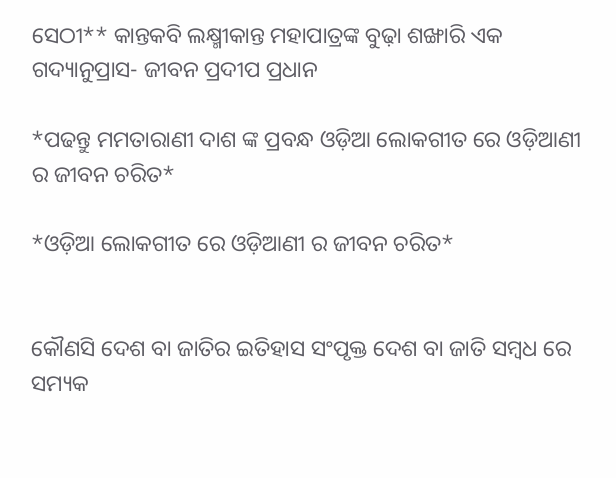ସେଠୀ** କାନ୍ତକବି ଲକ୍ଷ୍ମୀକାନ୍ତ ମହାପାତ୍ରଙ୍କ ବୁଢ଼ା ଶଙ୍ଖାରି ଏକ ଗଦ୍ୟାନୁପ୍ରାସ- ଜୀବନ ପ୍ରଦୀପ ପ୍ରଧାନ

*ପଢନ୍ତୁ ମମତାରାଣୀ ଦାଶ ଙ୍କ ପ୍ରବନ୍ଧ ଓଡ଼ିଆ ଲୋକଗୀତ ରେ ଓଡ଼ିଆଣୀ ର ଜୀବନ ଚରିତ*

*ଓଡ଼ିଆ ଲୋକଗୀତ ରେ ଓଡ଼ିଆଣୀ ର ଜୀବନ ଚରିତ*


କୌଣସି ଦେଶ ବା ଜାତିର ଇତିହାସ ସଂପୃକ୍ତ ଦେଶ ବା ଜାତି ସମ୍ବଧ ରେ ସମ୍ୟକ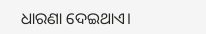ଧାରଣା ଦେଇଥାଏ।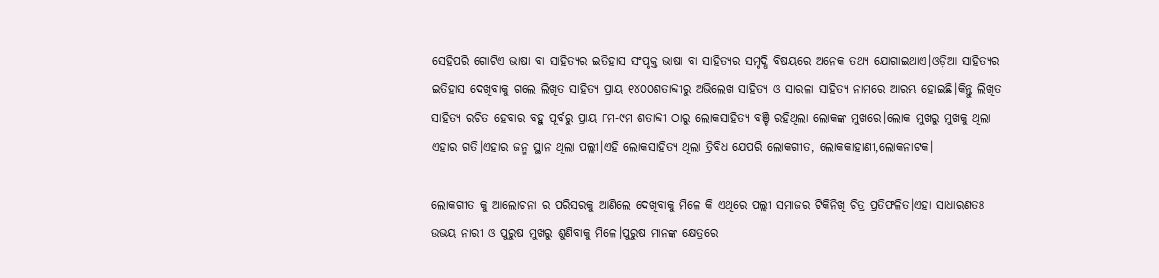ସେହିପରି ଗୋଟିଏ ଭାଷା ବା ସାହିତ୍ୟର ଇତିହାସ ସଂପୃକ୍ତ ଭାଷା ବା ସାହିତ୍ୟର ସମୃଦ୍ଧି ବିଷୟରେ ଅନେକ ତଥ୍ୟ ଯୋଗାଇଥାଏ।ଓଡ଼ିଆ ସାହିତ୍ୟର ଇତିହାସ ଦେଖିବାକୁ ଗଲେ ଲିଖିତ ସାହିତ୍ୟ ପ୍ରାୟ ୧୪୦୦ଶତାବ୍ଦୀରୁ ଅଭିଲେଖ ସାହିତ୍ୟ ଓ ସାରଳା ସାହିତ୍ୟ ନାମରେ ଆରମ୍ଭ ହୋଇଛି।କିନ୍ତୁ ଲିଖିତ ସାହିତ୍ୟ ରଚିତ ହେବାର ବହୁ ପୂର୍ବରୁ ପ୍ରାୟ ୮ମ-୯ମ ଶତାବ୍ଦୀ ଠାରୁ ଲୋକସାହିତ୍ୟ ବଞ୍ଚି ରହିଥିଲା ଲୋକଙ୍କ ମୁଖରେ।ଲୋକ ମୁଖରୁ ମୁଖକୁ ଥିଲା ଏହାର ଗତି।ଏହାର ଜନ୍ମ ସ୍ଥାନ ଥିଲା ପଲ୍ଲୀ।ଏହି ଲୋକସାହିତ୍ୟ ଥିଲା ତ୍ରିବିଧ ଯେପରି ଲୋକଗୀତ, ଲୋକକାହାଣୀ,ଲୋକନାଟକ।

ଲୋକଗୀତ କୁ ଆଲୋଚନା ର ପରିସରକୁ ଆଣିଲେ ଦେଖିବାକୁ ମିଳେ କି ଏଥିରେ ପଲ୍ଲୀ ସମାଜର ଟିକିନିଖି ଚିତ୍ର ପ୍ରତିଫଳିତ।ଏହା ସାଧାରଣତଃ ଉଭୟ ନାରୀ ଓ ପୁରୁଷ ମୁଖରୁ ଶୁଣିବାକୁ ମିଳେ।ପୁରୁଷ ମାନଙ୍କ କ୍ଷେତ୍ରରେ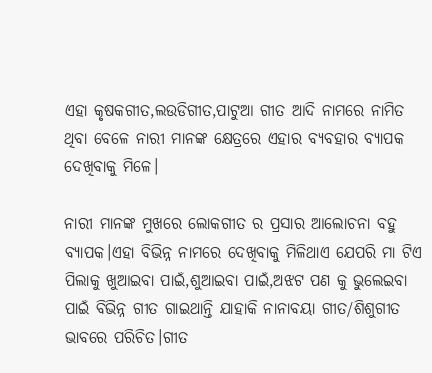ଏହା କୃଷକଗୀତ,ଲଉଡିଗୀତ,ପାଟୁଆ ଗୀତ ଆଦି ନାମରେ ନାମିତ ଥିବା ବେଳେ ନାରୀ ମାନଙ୍କ କ୍ଷେତ୍ରରେ ଏହାର ବ୍ୟବହାର ବ୍ୟାପକ ଦେଖିବାକୁ ମିଳେ।

ନାରୀ ମାନଙ୍କ ମୁଖରେ ଲୋକଗୀତ ର ପ୍ରସାର ଆଲୋଚନା ବହୁ ବ୍ୟାପକ।ଏହା ବିଭିନ୍ନ ନାମରେ ଦେଖିବାକୁ ମିଳିଥାଏ ଯେପରି ମା ଟିଏ ପିଲାକୁ ଖୁଆଇବା ପାଇଁ,ଶୁଆଇବା ପାଇଁ,ଅଝଟ ପଣ କୁ ଭୁଲେଇବା ପାଇଁ ବିଭିନ୍ନ ଗୀତ ଗାଇଥାନ୍ତି ଯାହାକି ନାନାବୟା ଗୀତ/ଶିଶୁଗୀତ ଭାବରେ ପରିଚିତ।ଗୀତ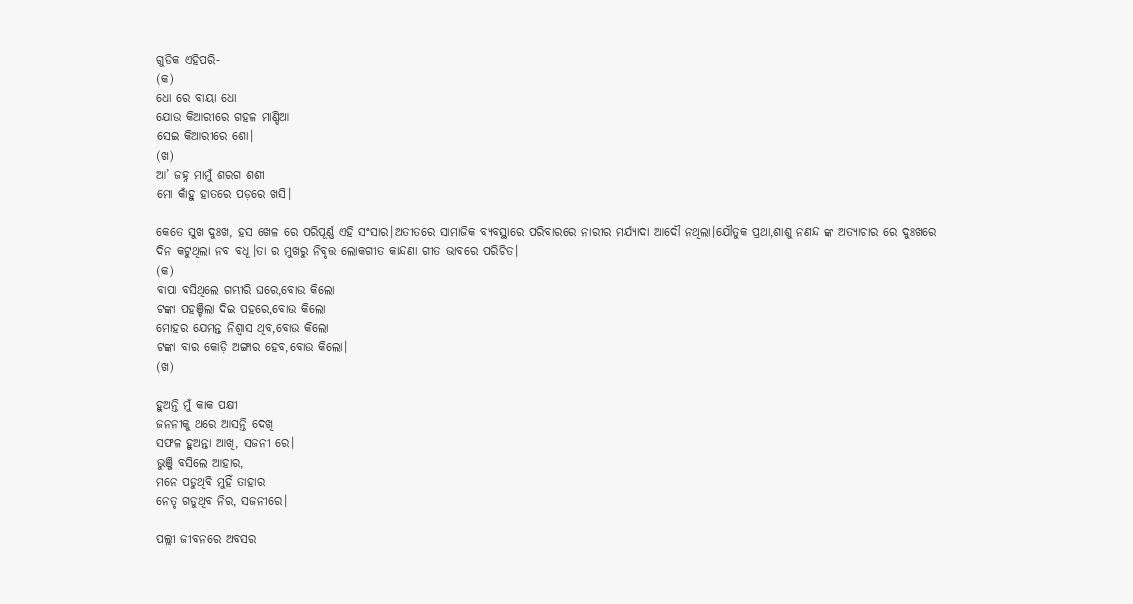ଗୁଡିକ ଏହିପରି-
(କ)
ଧୋ ରେ ବାୟା ଧୋ
ଯୋଉ କିଆରୀରେ ଗହଳ ମାଣ୍ଡିଆ
ସେଇ କିଆରୀରେ ଶୋ।
(ଖ)
ଆ’ ଜହ୍ନ ମାମୁଁ ଶରଗ ଶଶୀ
ମୋ କାଁହୁ ହାତରେ ପଡ଼ରେ ଖସି।

କେତେ ସୁଖ ଦୁଃଖ, ହସ ଖେଳ ରେ ପରିପୂର୍ଣ୍ଣ ଏହି ସଂସାର।ଅତୀତରେ ସାମାଜିକ ବ୍ୟବସ୍ଥାରେ ପରିବାରରେ ନାରୀର ମର୍ଯ୍ୟାଦା ଆଦୌ ନଥିଲା।ଯୌତୁକ ପ୍ରଥା,ଶାଶୁ ନଣନ୍ଦ ଙ୍କ ଅତ୍ୟାଚାର ରେ ଦୁଃଖରେ ଦିନ କଟୁଥିଲା ନବ ବଧୂ।ତା ର ମୁଖରୁ ନିବୃତ୍ତ ଲୋକଗୀତ କାନ୍ଦଣା ଗୀତ ଭାବରେ ପରିଚିତ।
(କ)
ବାପା ବସିଥିଲେ ଗମ୍ଭୀରି ଘରେ,ବୋଉ କିଲୋ
ଟଙ୍କା ପହଞ୍ଚିଲା ଦିଇ ପହରେ,ବୋଉ କିଲୋ
ମୋହର ଯେମନ୍ତ ନିଶ୍ୱାସ ଥିବ,ବୋଉ କିଲୋ
ଟଙ୍କା ବାର କୋଡ଼ି ଅଙ୍ଗାର ହେବ,ବୋଉ କିଲୋ।
(ଖ)

ହୁଅନ୍ତି ମୁଁ କାକ ପକ୍ଷୀ
ଜନନୀକୁ ଥରେ ଆସନ୍ତି ଦେଖି
ସଫଳ ହୁଅନ୍ତା ଆଖି, ସଜନୀ ରେ।
ଭୁଞ୍ଜି ବସିଲେ ଆହାର,
ମନେ ପଡୁଥିବି ମୁହିଁ ତାହାର
ନେତୃ ଗଡୁଥିବ ନିର, ସଜନୀରେ।

ପଲ୍ଲୀ ଜୀବନରେ ଅବସର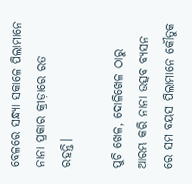ବେଳରେ ସନ୍ଧ୍ୟା ସକାଳେ ପିଲାମାନେ ନାନା ପ୍ରକାର କ୍ରୀଡ଼ାରେ ରତ ରହନ୍ତି।

ପୁଚି ଖେଳ, ଦୋଳିଖେଳ ଠାରୁ ଆରମ୍ଭ କରି ନାନା ଉତ୍ସବ ବ୍ୟସନ ରେ ସମ ବୟସ ପିଲାମାନେ କୌତୁକ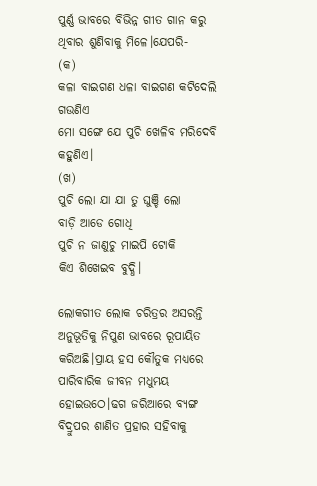ପୁର୍ଣ୍ଣ ଭାବରେ ବିଭିନ୍ନ ଗୀତ ଗାନ କରୁ ଥିବାର ଶୁଣିବାକୁ ମିଳେ।ଯେପରି-
(କ)
କଳା ବାଇଗଣ ଧଳା ବାଇଗଣ କଟିଦେଲି ଗଉଣିଏ
ମୋ ସଙ୍ଗେ ଯେ ପୁଚି ଖେଳିବ ମରିଦେବି କହୁଣିଏ।
(ଖ)
ପୁଚି ଲୋ ଯା ଯା ତୁ ଘୁଞ୍ଚି ଲୋ
ବାଡ଼ି ଆଡେ ଗୋଧି
ପୁଚି ନ ଜାଣୁଚୁ ମାଇପି ଟୋକି
କିଏ ଶିଖେଇବ ବୁଦ୍ଧି।

ଲୋକଗୀତ ଲୋକ ଚରିତ୍ରର ଅସରନ୍ତି ଅନୁଭୂତିକୁ ନିପୁଣ ଭାବରେ ରୂପାୟିତ କରିଅଛି।ପ୍ରାୟ ହସ କୌତୁକ ମଧ୍ୟରେ ପାରିବାରିକ ଜୀବନ ମଧୁମୟ ହୋଇଉଠେ।ଢଗ ଜରିଆରେ ବ୍ୟଙ୍ଗ ବିଦ୍ରୁପର ଶାଣିତ ପ୍ରହାର ସହିବାକୁ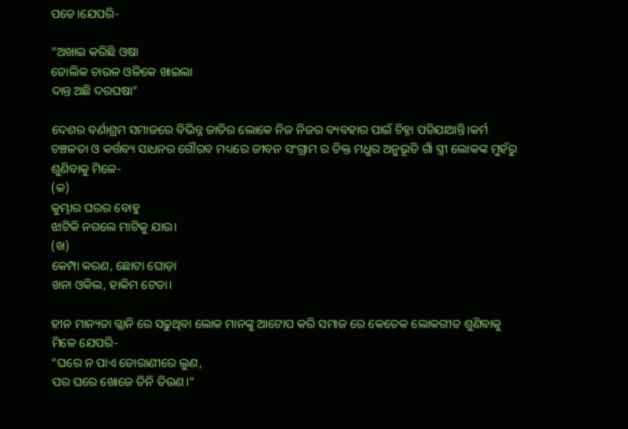ପଡେ।ଯେପରି-

“ଅଖାଇ କରିଛି ଓଷା
ଡୋଲିକ ଚାଉଳ ଓଳିକେ ଖାଇଲା
ଦାନ୍ତ ଅଛି ଦରଘଷା”

ଦେଶର ବର୍ଣାଶ୍ରମ ସମାଜରେ ବିଭିନ୍ନ ଜାତିର ଲୋକେ ନିଜ ନିଜର ବ୍ୟବହାର ପାଇଁ ଚିହ୍ନା ପଡିଯାଆନ୍ତି।କର୍ମ ଚଞ୍ଚଳତା ଓ କର୍ତ୍ତବ୍ୟ ସାଧନର ଗୌରବ ମଧ୍ୟରେ ଜୀବନ ସଂଗ୍ରାମ ର ତିକ୍ତ ମଧୁର ଅନୁଭୂତି ଗାଁ ସ୍ତ୍ରୀ ଲୋକଙ୍କ ମୁହଁରୁ ଶୁଣିବାକୁ ମିଳେ-
(କ)
କୁମ୍ଭାର ଘରର ବୋହୁ
ଝାଟିକି ନଗଲେ ମାଟିକୁ ଯାଉ।
(ଖ)
କେମ୍ପା କରଣ, ଛୋଟା ଘୋଡ଼ା
ଖନା ଓକିଲ, ହାକିମ ଟେଡା।

ହୀନ ମାନ୍ୟତା ଗ୍ଲାନି ରେ ସଢୁଥିବା ଲୋକ ମାନଙ୍କୁ ଆଟୋପ କରି ସମାଜ ରେ କେତେକ ଲୋକଗୀତ ଶୁଣିବାକୁ ମିଳେ ଯେପରି-
“ଘରେ ନ ପାଏ ତୋରାଣୀରେ ଲୁଣ,
ପର ଘରେ ଖୋଜେ ତିନି ତିଉଣ।”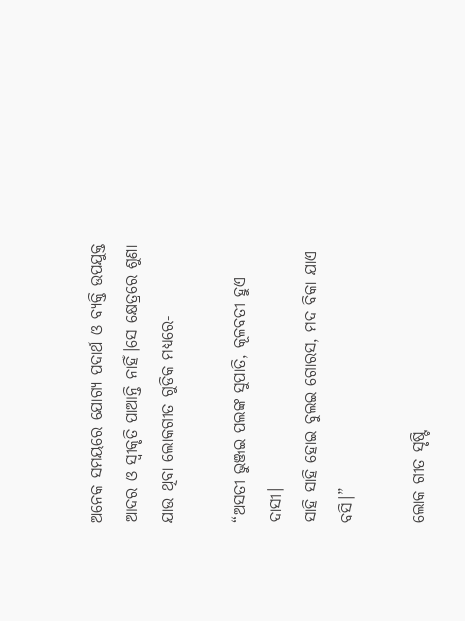ଅନେକ ସମୟରେ ଯୋଗ୍ୟ ପଦାର୍ଥ ଓ ବ୍ୟକ୍ତି ଉପଯୁକ୍ତ ଆଦର ଓ ସ୍ବୀକୃତି ପାଆନ୍ତି ନାହିଁ।ସେ କ୍ଷେତ୍ରରେ ଶୁଣା ଯାଉ ଥିବା ଲୋକଗୀତ ଗୁଡିକ ମଧ୍ୟରେ-

“ଅସତୀ ଭୁଞ୍ଜଇ ପଲଙ୍କ ସୁପାତି, କୂଳବତୀ ହୁଏ ଦାସୀ।
ସାହି ସାହି ହୋଇ ବୁଲଇ ଗୋରସ, ମଦ ବିକା ଯାଏ ବସି।”

ଲୋକ ଗୀତ ସୃଷ୍ଟି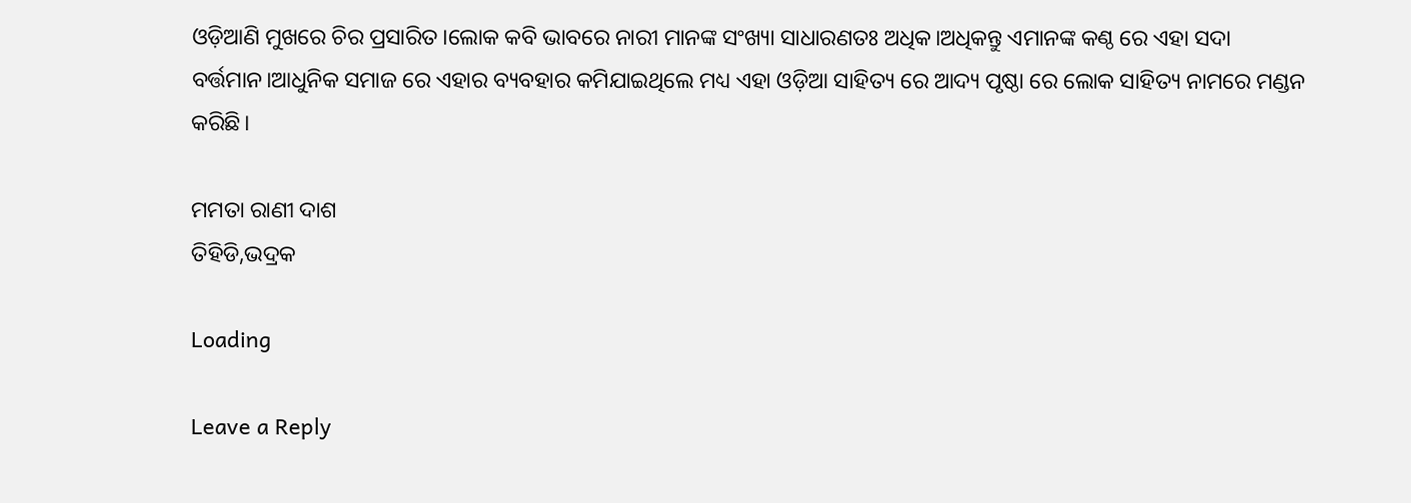ଓଡ଼ିଆଣି ମୁଖରେ ଚିର ପ୍ରସାରିତ।ଲୋକ କବି ଭାବରେ ନାରୀ ମାନଙ୍କ ସଂଖ୍ୟା ସାଧାରଣତଃ ଅଧିକ।ଅଧିକନ୍ତୁ ଏମାନଙ୍କ କଣ୍ଠ ରେ ଏହା ସଦା ବର୍ତ୍ତମାନ।ଆଧୁନିକ ସମାଜ ରେ ଏହାର ବ୍ୟବହାର କମିଯାଇଥିଲେ ମଧ୍ୟ ଏହା ଓଡ଼ିଆ ସାହିତ୍ୟ ରେ ଆଦ୍ୟ ପୃଷ୍ଠା ରେ ଲୋକ ସାହିତ୍ୟ ନାମରେ ମଣ୍ଡନ କରିଛି।

ମମତା ରାଣୀ ଦାଶ
ତିହିଡି,ଭଦ୍ରକ

Loading

Leave a Reply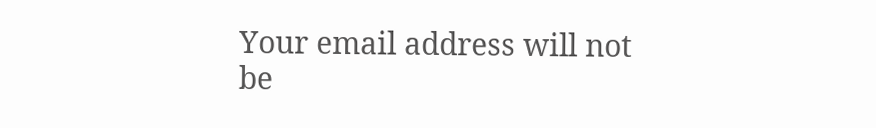Your email address will not be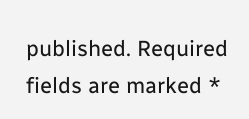published. Required fields are marked *